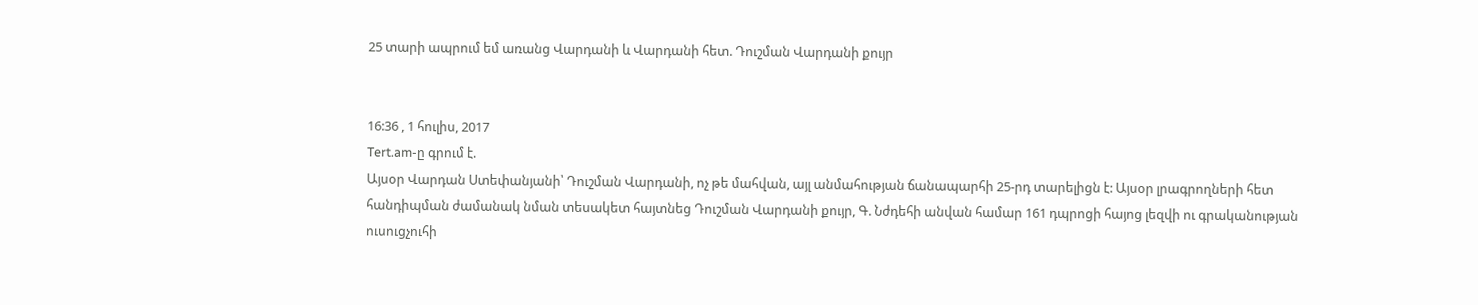25 տարի ապրում եմ առանց Վարդանի և Վարդանի հետ. Դուշման Վարդանի քույր


16:36 , 1 հուլիս, 2017
Tert.am-ը գրում է.
Այսօր Վարդան Ստեփանյանի՝ Դուշման Վարդանի, ոչ թե մահվան, այլ անմահության ճանապարհի 25-րդ տարելիցն է: Այսօր լրագրողների հետ հանդիպման ժամանակ նման տեսակետ հայտնեց Դուշման Վարդանի քույր, Գ. Նժդեհի անվան համար 161 դպրոցի հայոց լեզվի ու գրականության ուսուցչուհի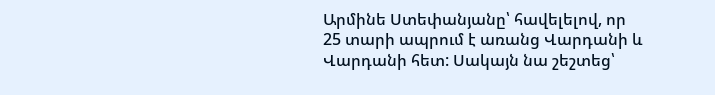Արմինե Ստեփանյանը՝ հավելելով, որ 25 տարի ապրում է առանց Վարդանի և Վարդանի հետ: Սակայն նա շեշտեց՝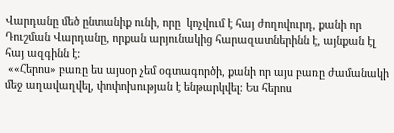Վարդանը մեծ ընտանիք ունի, որը  կոչվում է հայ ժողովուրդ, քանի որ Դուշման Վարդանը, որքան արյունակից հարազատներինն է, այնքան էլ հայ ազգինն է:
 ««Հերոս» բառը ես այսօր չեմ օգտագործի, քանի որ այս բառը ժամանակի մեջ աղավաղվել, փոփոխության է ենթարկվել: Ես հերոս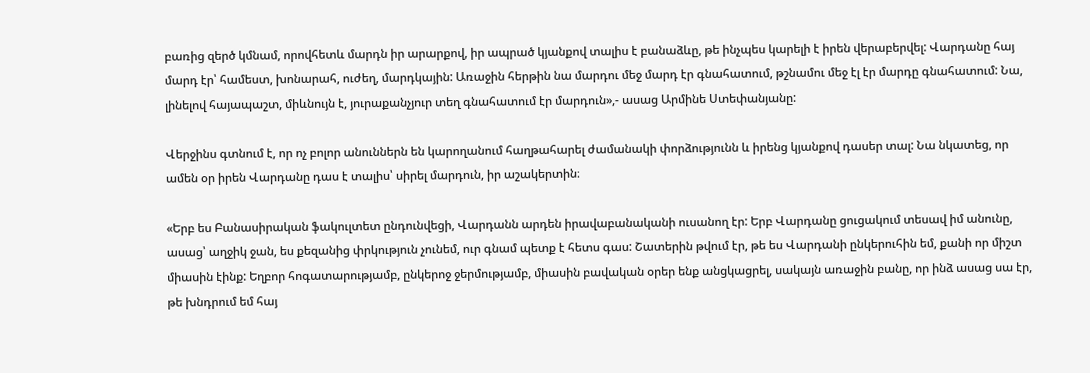բառից զերծ կմնամ, որովհետև մարդն իր արարքով, իր ապրած կյանքով տալիս է բանաձևը, թե ինչպես կարելի է իրեն վերաբերվել: Վարդանը հայ մարդ էր՝ համեստ, խոնարահ, ուժեղ, մարդկային: Առաջին հերթին նա մարդու մեջ մարդ էր գնահատում, թշնամու մեջ էլ էր մարդը գնահատում: Նա, լինելով հայապաշտ, միևնույն է, յուրաքանչյուր տեղ գնահատում էր մարդուն»,- ասաց Արմինե Ստեփանյանը:

Վերջինս գտնում է, որ ոչ բոլոր անուններն են կարողանում հաղթահարել ժամանակի փորձությունն և իրենց կյանքով դասեր տալ: Նա նկատեց, որ ամեն օր իրեն Վարդանը դաս է տալիս՝ սիրել մարդուն, իր աշակերտին։

«Երբ ես Բանասիրական ֆակուլտետ ընդունվեցի, Վարդանն արդեն իրավաբանականի ուսանող էր: Երբ Վարդանը ցուցակում տեսավ իմ անունը, ասաց՝ աղջիկ ջան, ես քեզանից փրկություն չունեմ, ուր գնամ պետք է հետս գաս: Շատերին թվում էր, թե ես Վարդանի ընկերուհին եմ, քանի որ միշտ միասին էինք: Եղբոր հոգատարությամբ, ընկերոջ ջերմությամբ, միասին բավական օրեր ենք անցկացրել, սակայն առաջին բանը, որ ինձ ասաց սա էր, թե խնդրում եմ հայ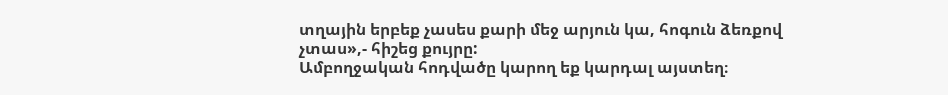տղային երբեք չասես քարի մեջ արյուն կա, հոգուն ձեռքով չտաս»,- հիշեց քույրը:
Ամբողջական հոդվածը կարող եք կարդալ այստեղ։